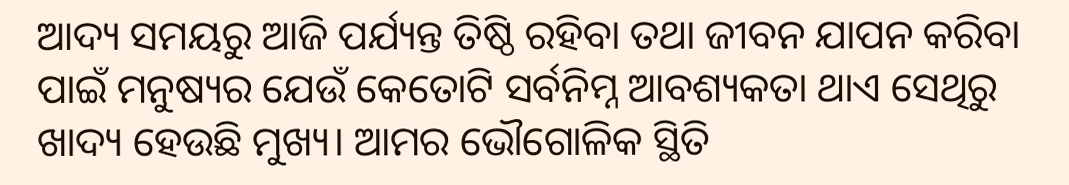ଆଦ୍ୟ ସମୟରୁ ଆଜି ପର୍ଯ୍ୟନ୍ତ ତିଷ୍ଠି ରହିବା ତଥା ଜୀବନ ଯାପନ କରିବା ପାଇଁ ମନୁଷ୍ୟର ଯେଉଁ କେତୋଟି ସର୍ବନିମ୍ନ ଆବଶ୍ୟକତା ଥାଏ ସେଥିରୁ ଖାଦ୍ୟ ହେଉଛି ମୁଖ୍ୟ। ଆମର ଭୌଗୋଳିକ ସ୍ଥିତି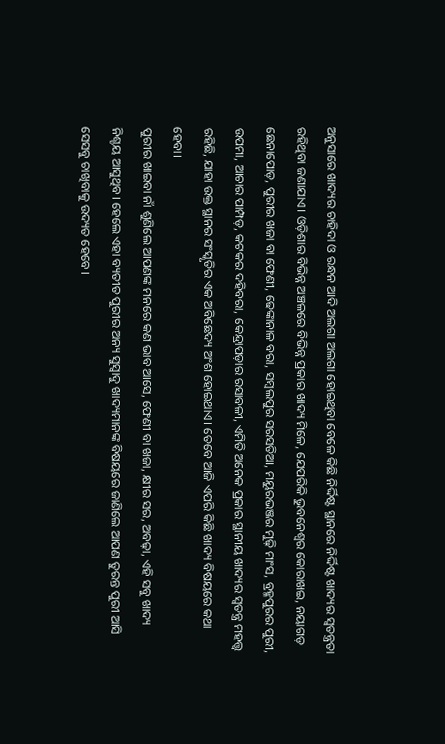ଅନୁସାରେ ଖାଦ୍ୟର ଚାହିଦା ଓ ରନ୍ଧନ ଆଦି ଅଲଗା ଅଲଗା ହୋଇଥିବା ବେଳେ କିଛି ନିର୍ଦ୍ଦିଷ୍ଟ ସ୍ଥାନରେ ନିର୍ଦ୍ଦିଷ୍ଟ ଖାଦ୍ୟର ସ୍ୱତନ୍ତ୍ରତା ରହିଥିବା ଜଣାଯାଏ। ଓଡ଼ିଶାର ବିଭିନ୍ନ ଅଞ୍ଚଳରେ ବିଭିନ୍ନ ପ୍ରକାର ଖାଦ୍ୟ ମିଳେ, ଯେପରିକି ଭୁବନେଶ୍ୱର କୋରାଖଇ, ନୟାଗଡ଼ ଛେନାପୋଡ଼, ପୁରୀର ଖଜା ବା ଫେଣୀ, ଢେଙ୍କାନାଳ ବରା, ସମ୍ବଲପୁର ସରସତିଆ, ମୟୁରଭଞ୍ଜର ମୁଢ଼ି ମାଂସ, ବ୍ରହ୍ମପୁରର ପୁରୀ, ଉପମା, ଆଚାର ପାମ୍ପଡ଼, କଟକର ଦହିବରା, କେନ୍ଦ୍ରାପଡ଼ାର ରସାବଳୀ, ଏମିତି ଅନେକ ପ୍ରକାର ସ୍ଥାନୀୟ ଖାଦ୍ୟର ସ୍ୱତନ୍ତ୍ର ମହତ୍ତ୍ୱ ରହିଛି, ଯାହା ଉକ୍ତ ସ୍ଥାନର ସଂସ୍କୃତିର ଏକ ଅବିଛେଦ୍ୟ ଅଂଶ ହୋଇଥାଏ। ତେବେ ଆଜି ଏପରି କିଛି ଖାଦ୍ୟ ବିଷୟରେ କଥା ହେବା।
ପୁରୀର ଖାଇବା ନାଁ ଶୁଣିଲେ ଆପଣଙ୍କ ମନରେ କଣ ଭାବ ଆସେ, ଫେଣୀ ବା ଖଜା, କ୍ଷୀର ସର, ଅବଢ଼ା, ଏହି ସବୁ ଖାଦ୍ୟ ନିଶ୍ଚୟ ଆସୁଥିବ। ହେଲେ ଏହା ବ୍ୟତୀତ ପୁରୀର ଅନ୍ୟ ସୁସ୍ୱାଦୁ ଖାଦ୍ୟମାନଙ୍କ ବିଷୟରେ ଜାଣିଲେ ଆପଣ ତୁରନ୍ତ ପୁରୀ ଆସି ସେସବୁ ଚାଖିବାକୁ ଉଦ୍ୟତ ହେବେ।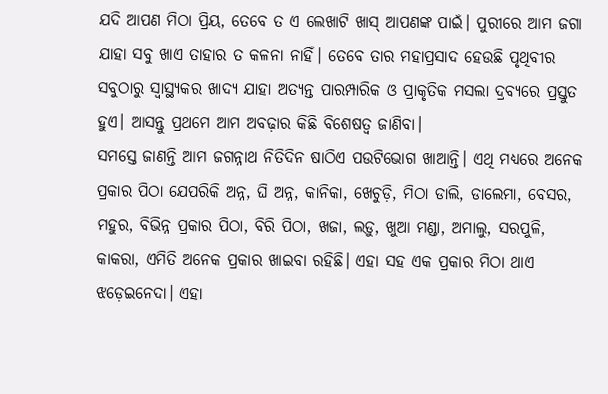ଯଦି ଆପଣ ମିଠା ପ୍ରିୟ, ତେବେ ତ ଏ ଲେଖାଟି ଖାସ୍ ଆପଣଙ୍କ ପାଇଁ। ପୁରୀରେ ଆମ ଜଗା ଯାହା ସବୁ ଖାଏ ତାହାର ତ କଳନା ନାହିଁ। ତେବେ ତାର ମହାପ୍ରସାଦ ହେଉଛି ପୃଥିବୀର ସବୁଠାରୁ ସ୍ୱାସ୍ଥ୍ୟକର ଖାଦ୍ୟ ଯାହା ଅତ୍ୟନ୍ତ ପାରମ୍ପାରିକ ଓ ପ୍ରାକୃତିକ ମସଲା ଦ୍ରବ୍ୟରେ ପ୍ରସ୍ତୁତ ହୁଏ। ଆସନ୍ତୁ ପ୍ରଥମେ ଆମ ଅବଢ଼ାର କିଛି ବିଶେଷତ୍ୱ ଜାଣିବା।
ସମସ୍ତେ ଜାଣନ୍ତି ଆମ ଜଗନ୍ନାଥ ନିତିଦିନ ଷାଠିଏ ପଉଟିଭୋଗ ଖାଆନ୍ତି। ଏଥି ମଧ୍ୟରେ ଅନେକ ପ୍ରକାର ପିଠା ଯେପରିକି ଅନ୍ନ, ଘି ଅନ୍ନ, କାନିକା, ଖେଚୁଡ଼ି, ମିଠା ଡାଲି, ଡାଲେମା, ବେସର, ମହୁର, ବିଭିନ୍ନ ପ୍ରକାର ପିଠା, ବିରି ପିଠା, ଖଜା, ଲଡ଼ୁ, ଖୁଆ ମଣ୍ଡା, ଅମାଲୁ, ସରପୁଳି, କାକରା, ଏମିତି ଅନେକ ପ୍ରକାର ଖାଇବା ରହିଛି। ଏହା ସହ ଏକ ପ୍ରକାର ମିଠା ଥାଏ ଝଡ଼େଇନେଦା। ଏହା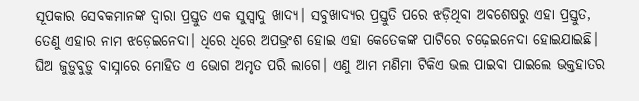ସୂପକାର ସେବକମାନଙ୍କ ଦ୍ୱାରା ପ୍ରସ୍ତୁତ ଏକ ସୁସ୍ୱାଦୁ ଖାଦ୍ୟ। ସବୁଖାଦ୍ୟର ପ୍ରସ୍ତୁତି ପରେ ଝଡ଼ିଥିବା ଅବଶେଷରୁ ଏହା ପ୍ରସ୍ତୁତ, ତେଣୁ ଏହାର ନାମ ଝଡ଼େଇନେଦା। ଧିରେ ଧିରେ ଅପଭ୍ରଂଶ ହୋଇ ଏହା କେତେକଙ୍କ ପାଟିରେ ଚଢ଼େଇନେଦା ହୋଇଯାଇଛି। ଘିଅ ଜୁଡ଼ୁବୁଡ଼ୁ ବାସ୍ନାରେ ମୋହିତ ଏ ଭୋଗ ଅମୃତ ପରି ଲାଗେ। ଏଣୁ ଆମ ମଣିମା ଟିକିଏ ଭଲ ପାଇବା ପାଇଲେ ଭକ୍ତହାତର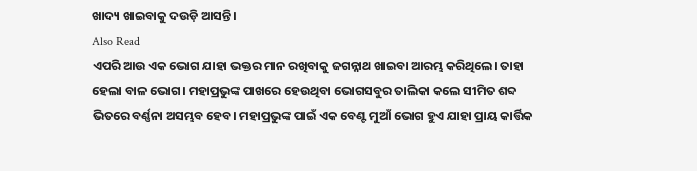ଖାଦ୍ୟ ଖାଇବାକୁ ଦଉଡ଼ି ଆସନ୍ତି।
Also Read
ଏପରି ଆଉ ଏକ ଭୋଗ ଯାହା ଭକ୍ତର ମାନ ରଖିବାକୁ ଜଗନ୍ନାଥ ଖାଇବା ଆରମ୍ଭ କରିଥିଲେ। ତାହା ହେଲା ବାଳ ଭୋଗ। ମହାପ୍ରଭୁଙ୍କ ପାଖରେ ହେଉଥିବା ଭୋଗସବୁର ତାଲିକା କଲେ ସୀମିତ ଶବ୍ଦ ଭିତରେ ବର୍ଣ୍ଣନା ଅସମ୍ଭବ ହେବ। ମହାପ୍ରଭୁଙ୍କ ପାଇଁ ଏକ ବେଣ୍ଟ ମୁଆଁ ଭୋଗ ହୁଏ ଯାହା ପ୍ରାୟ କାର୍ତ୍ତିକ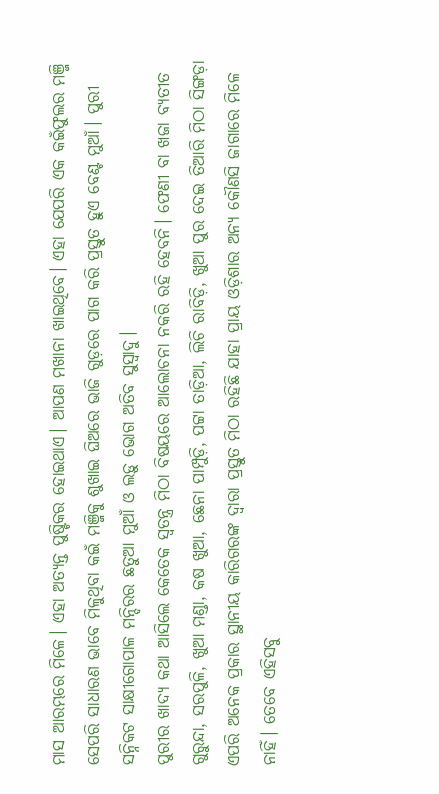ମାସ ଆରମ୍ଭରେ ମିଳେ। ଏହା ଅତ୍ୟନ୍ତ ପୁଷ୍ଟିକର ହୋଇଥାଏ। ଆପଣ ମଖାନା ଖାଇଥିବେ। ଏହା ଯେପରି ଏକ କଇଁଫୁଲର ମଞ୍ଜି ସେପରି ସାଧାରଣ ଭାବେ ମିଳୁଥିବା କଇଁ ମଞ୍ଜିକୁ ଶୁଖାଇ ଘିଅରେ ଭାଜି ଗୁଡ଼ରେ ପାଗ କରି ପ୍ରସ୍ତୁତ ହୁଏ ବେଣ୍ଟ ମୁଆଁ। ପୁରୀ ସନ୍ନିକଟ ସାକ୍ଷୀଗୋପାଳ ମନ୍ଦିରର ଛତୁଆ ମୁଆଁ ଓ ଲଡ଼ୁ ଭୋଗ ଅତିବ ସୁସ୍ୱାଦୁ।
ପୁରୀର ଖାଦ୍ୟ କଥା ଆସିଲେ କେତେକ ସ୍ୱତନ୍ତ୍ର ମିଠା ବିଷୟରେ ଆଲୋଚନା ନକରି ରହି ହେବନି। ଫେଣୀ ବା ଖଜା ବ୍ୟତୀତ ଗୁରୁନ୍ଦା, ସରପୁଳି, ଖୁଆ ମଣ୍ଡା, କଷ ଖୁଆ, ଛେନା ପାମ୍ପୁଡ଼ି, ପଟ୍ଟା ତାଡ଼ିଆ, ଲିଚି ରାବିଡ଼ି, ଖୁଆ ପୁର ଦେଇ ତିଆରି ମିଠା ସିଙ୍ଗଡ଼ା ଏପରି ଅନେକ ପ୍ରକାର ସ୍ଥାନୀୟ କାରିଗରଙ୍କ ଦ୍ୱାରା ପ୍ରସ୍ତୁତ ମିଠା ରହିଛି ଯାହା ପ୍ରାୟ ଓଡ଼ିଶାର ଅନ୍ୟ କୌଣସି ଜାଗାରେ ମିଳେ ନାହିଁ। ତେବେ ଏହିସବୁ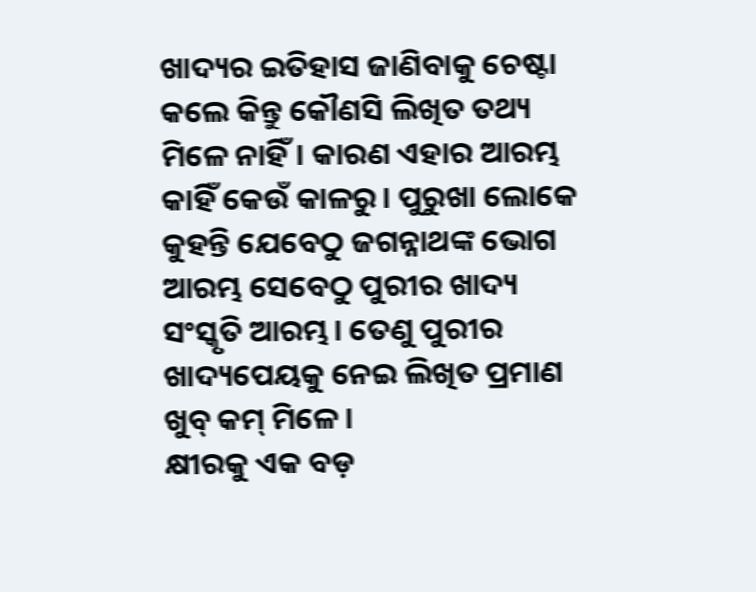ଖାଦ୍ୟର ଇତିହାସ ଜାଣିବାକୁ ଚେଷ୍ଟା କଲେ କିନ୍ତୁ କୌଣସି ଲିଖିତ ତଥ୍ୟ ମିଳେ ନାହିଁ। କାରଣ ଏହାର ଆରମ୍ଭ କାହିଁ କେଉଁ କାଳରୁ। ପୁରୁଖା ଲୋକେ କୁହନ୍ତି ଯେବେଠୁ ଜଗନ୍ନାଥଙ୍କ ଭୋଗ ଆରମ୍ଭ ସେବେଠୁ ପୁରୀର ଖାଦ୍ୟ ସଂସ୍କୃତି ଆରମ୍ଭ। ତେଣୁ ପୁରୀର ଖାଦ୍ୟପେୟକୁ ନେଇ ଲିଖିତ ପ୍ରମାଣ ଖୁବ୍ କମ୍ ମିଳେ।
କ୍ଷୀରକୁ ଏକ ବଡ଼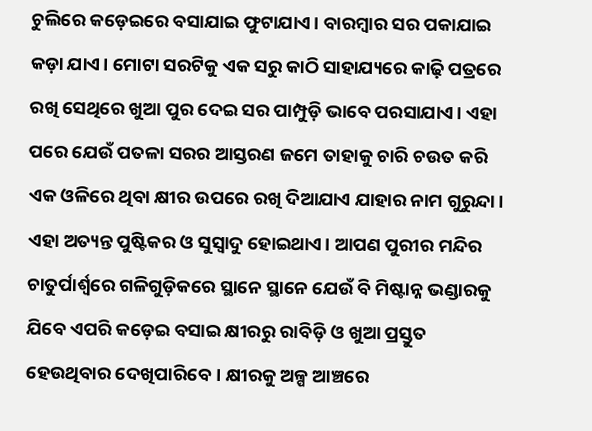ଚୁଲିରେ କଡ଼େଇରେ ବସାଯାଇ ଫୁଟାଯାଏ। ବାରମ୍ବାର ସର ପକାଯାଇ କଡ଼ା ଯାଏ। ମୋଟା ସରଟିକୁ ଏକ ସରୁ କାଠି ସାହାଯ୍ୟରେ କାଢ଼ି ପତ୍ରରେ ରଖି ସେଥିରେ ଖୁଆ ପୁର ଦେଇ ସର ପାମ୍ପୁଡ଼ି ଭାବେ ପରସାଯାଏ। ଏହା ପରେ ଯେଉଁ ପତଳା ସରର ଆସ୍ତରଣ ଜମେ ତାହାକୁ ଚାରି ଚଉତ କରି ଏକ ଓଳିରେ ଥିବା କ୍ଷୀର ଉପରେ ରଖି ଦିଆଯାଏ ଯାହାର ନାମ ଗୁରୁନ୍ଦା। ଏହା ଅତ୍ୟନ୍ତ ପୁଷ୍ଟିକର ଓ ସୁସ୍ୱାଦୁ ହୋଇଥାଏ। ଆପଣ ପୁରୀର ମନ୍ଦିର ଚାତୁର୍ପାର୍ଶ୍ୱରେ ଗଳିଗୁଡ଼ିକରେ ସ୍ଥାନେ ସ୍ଥାନେ ଯେଉଁ ବି ମିଷ୍ଟାନ୍ନ ଭଣ୍ଡାରକୁ ଯିବେ ଏପରି କଡ଼େଇ ବସାଇ କ୍ଷୀରରୁ ରାବିଡ଼ି ଓ ଖୁଆ ପ୍ରସ୍ତୁତ ହେଉଥିବାର ଦେଖିପାରିବେ। କ୍ଷୀରକୁ ଅଳ୍ପ ଆଞ୍ଚରେ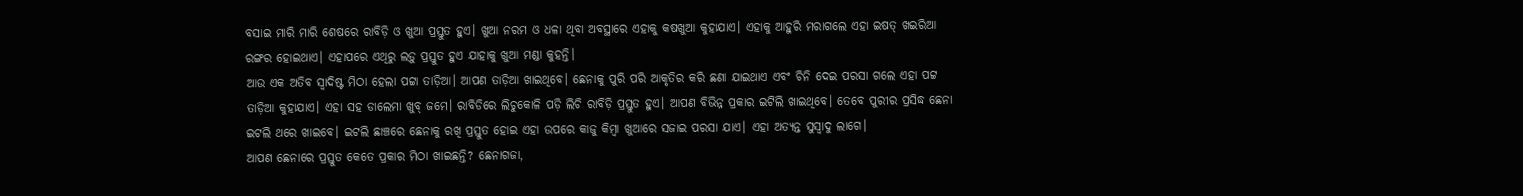ବସାଇ ମାରି ମାରି ଶେଷରେ ରାବିଡ଼ି ଓ ଖୁଆ ପ୍ରସ୍ତୁତ ହୁଏ। ଖୁଆ ନରମ ଓ ଧଳା ଥିବା ଅବସ୍ଥାରେ ଏହାକୁ କଷଖୁଆ କୁହାଯାଏ। ଏହାକୁ ଆହୁରି ମରାଗଲେ ଏହା ଇଷତ୍ ଖଇରିଆ ରଙ୍ଗର ହୋଇଥାଏ। ଏହାପରେ ଏଥିରୁ ଲଡ଼ୁ ପ୍ରସ୍ତୁତ ହୁଏ ଯାହାକୁ ଖୁଆ ମଣ୍ଡା କୁହନ୍ତି।
ଆଉ ଏକ ଅତିବ ସ୍ୱାଦିଷ୍ଟ ମିଠା ହେଲା ପଟ୍ଟା ତାଡ଼ିଆ। ଆପଣ ତାଡ଼ିଆ ଖାଇଥିବେ। ଛେନାକୁ ପୁରି ପରି ଆକୃତିର କରି ଛଣା ଯାଇଥାଏ ଏବଂ ଚିନି ଦେଇ ପରସା ଗଲେ ଏହା ପଟ୍ଟ ତାଡ଼ିଆ କୁହାଯାଏ। ଏହା ସହ ଡାଲେମା ଖୁବ୍ ଜମେ। ରାବିଡିରେ ଲିଚୁକୋଳି ପଡ଼ି ଲିଚି ରାବିଡ଼ି ପ୍ରସ୍ତୁତ ହୁଏ। ଆପଣ ବିଭିନ୍ନ ପ୍ରକାର ଇଟିଲି ଖାଇଥିବେ। ତେବେ ପୁରୀର ପ୍ରସିଦ୍ଧ ଛେନା ଇଟଲି ଥରେ ଖାଇବେ। ଇଟଲି ଛାଞ୍ଚରେ ଛେନାକୁ ରଖି ପ୍ରସ୍ତୁତ ହୋଇ ଏହା ଉପରେ କାଜୁ କିମ୍ୱା ଖୁଆରେ ସଜାଇ ପରସା ଯାଏ। ଏହା ଅତ୍ୟନ୍ତ ସୁସ୍ୱାଦୁ ଲାଗେ।
ଆପଣ ଛେନାରେ ପ୍ରସ୍ତୁତ କେତେ ପ୍ରକାର ମିଠା ଖାଇଛନ୍ତି? ଛେନାଗଜା,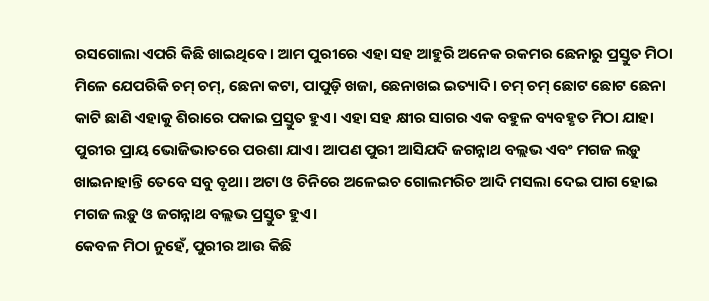ରସଗୋଲା ଏପରି କିଛି ଖାଇଥିବେ। ଆମ ପୁରୀରେ ଏହା ସହ ଆହୁରି ଅନେକ ରକମର ଛେନାରୁ ପ୍ରସ୍ତୁତ ମିଠା ମିଳେ ଯେପରିକି ଚମ୍ ଚମ୍, ଛେନା କଟା, ପାପୁଡ଼ି ଖଜା, ଛେନାଖଇ ଇତ୍ୟାଦି। ଚମ୍ ଚମ୍ ଛୋଟ ଛୋଟ ଛେନା କାଟି ଛାଣି ଏହାକୁ ଶିରାରେ ପକାଇ ପ୍ରସ୍ତୁତ ହୁଏ। ଏହା ସହ କ୍ଷୀର ସାଗର ଏକ ବହୁଳ ବ୍ୟବହୃତ ମିଠା ଯାହା ପୁରୀର ପ୍ରାୟ ଭୋଜିଭାତରେ ପରଶା ଯାଏ। ଆପଣ ପୁରୀ ଆସିଯଦି ଜଗନ୍ନାଥ ବଲ୍ଲଭ ଏବଂ ମଗଜ ଲଡ଼ୁ ଖାଇନାହାନ୍ତି ତେବେ ସବୁ ବୃଥା। ଅଟା ଓ ଚିନିରେ ଅଳେଇଚ ଗୋଲମରିଚ ଆଦି ମସଲା ଦେଇ ପାଗ ହୋଇ ମଗଜ ଲଡ଼ୁ ଓ ଜଗନ୍ନାଥ ବଲ୍ଲଭ ପ୍ରସ୍ତୁତ ହୁଏ।
କେବଳ ମିଠା ନୁହେଁ, ପୁରୀର ଆଉ କିଛି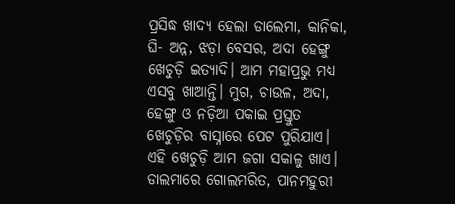ପ୍ରସିଦ୍ଧ ଖାଦ୍ୟ ହେଲା ଡାଲେମା, କାନିକା, ଘି- ଅନ୍ନ, ଝଡ଼ା ବେସର, ଅଦା ହେଙ୍ଗୁ ଖେଚୁଡ଼ି ଇତ୍ୟାଦି। ଆମ ମହାପ୍ରଭୁ ମଧ୍ୟ ଏସବୁ ଖାଆନ୍ତି। ମୁଗ, ଚାଉଳ, ଅଦା, ହେଙ୍ଗୁ ଓ ନଡ଼ିଆ ପକାଇ ପ୍ରସ୍ତୁତ ଖେଚୁଡ଼ିର ବାସ୍ନାରେ ପେଟ ପୁରିଯାଏ। ଏହି ଖେଚୁଡ଼ି ଆମ ଜଗା ସକାଳୁ ଖାଏ। ଡାଲମାରେ ଗୋଲମରିତ, ପାନମହୁରୀ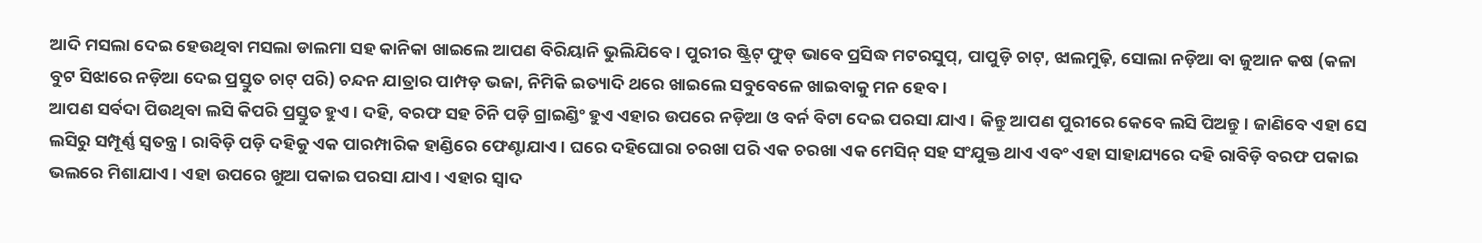ଆଦି ମସଲା ଦେଇ ହେଉଥିବା ମସଲା ଡାଲମା ସହ କାନିକା ଖାଇଲେ ଆପଣ ବିରିୟାନି ଭୁଲିଯିବେ। ପୁରୀର ଷ୍ଟ୍ରିଟ୍ ଫୁଡ୍ ଭାବେ ପ୍ରସିଦ୍ଧ ମଟରସୁପ୍, ପାପୁଡ଼ି ଚାଟ୍, ଝାଲମୁଢ଼ି, ସୋଲା ନଡ଼ିଆ ବା ଜୁଆନ କଷ (କଳା ବୁଟ ସିଝାରେ ନଡ଼ିଆ ଦେଇ ପ୍ରସ୍ତୁତ ଚାଟ୍ ପରି) ଚନ୍ଦନ ଯାତ୍ରାର ପାମ୍ପଡ଼ ଭଜା, ନିମିକି ଇତ୍ୟାଦି ଥରେ ଖାଇଲେ ସବୁବେଳେ ଖାଇବାକୁ ମନ ହେବ।
ଆପଣ ସର୍ବଦା ପିଉଥିବା ଲସି କିପରି ପ୍ରସ୍ତୁତ ହୁଏ। ଦହି, ବରଫ ସହ ଚିନି ପଡ଼ି ଗ୍ରାଇଣ୍ଡିଂ ହୁଏ ଏହାର ଉପରେ ନଡ଼ିଆ ଓ ବର୍ନ ବିଟା ଦେଇ ପରସା ଯାଏ। କିନ୍ତୁ ଆପଣ ପୁରୀରେ କେବେ ଲସି ପିଅନ୍ତୁ। ଜାଣିବେ ଏହା ସେ ଲସିରୁ ସମ୍ପୂର୍ଣ୍ଣ ସ୍ୱତନ୍ତ୍ର। ରାବିଡ଼ି ପଡ଼ି ଦହିକୁ ଏକ ପାରମ୍ପାରିକ ହାଣ୍ଡିରେ ଫେଣ୍ଟାଯାଏ। ଘରେ ଦହିଘୋରା ଚରଖା ପରି ଏକ ଚରଖା ଏକ ମେସିନ୍ ସହ ସଂଯୁକ୍ତ ଥାଏ ଏବଂ ଏହା ସାହାଯ୍ୟରେ ଦହି ରାବିଡ଼ି ବରଫ ପକାଇ ଭଲରେ ମିଶାଯାଏ। ଏହା ଉପରେ ଖୁଆ ପକାଇ ପରସା ଯାଏ। ଏହାର ସ୍ୱାଦ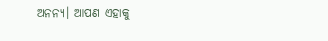ଅନନ୍ୟ। ଆପଣ ଏହାକୁ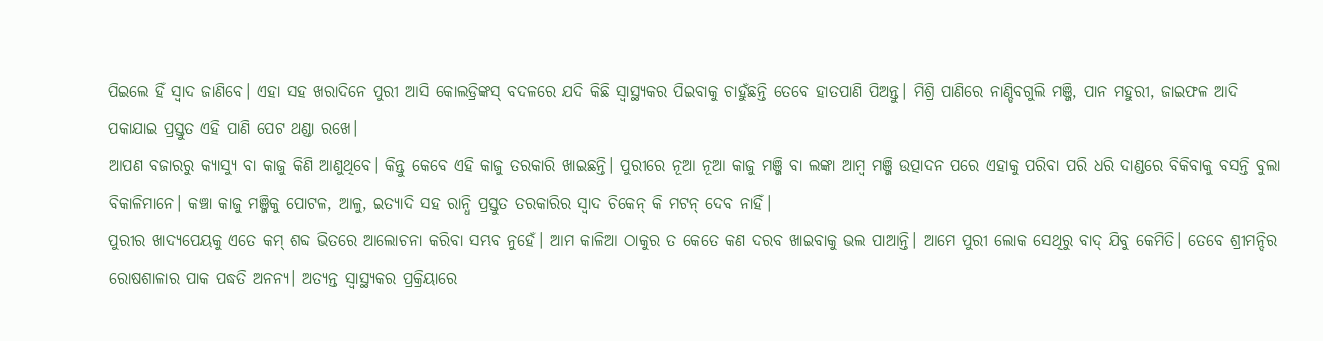ପିଇଲେ ହିଁ ସ୍ୱାଦ ଜାଣିବେ। ଏହା ସହ ଖରାଦିନେ ପୁରୀ ଆସି କୋଲଡ୍ରିଙ୍କସ୍ ବଦଳରେ ଯଦି କିଛି ସ୍ୱାସ୍ଥ୍ୟକର ପିଇବାକୁ ଚାହୁଁଛନ୍ତି ତେବେ ହାତପାଣି ପିଅନ୍ତୁ। ମିଶ୍ରି ପାଣିରେ ନାଣ୍ଡିବଗୁଲି ମଞ୍ଜି, ପାନ ମହୁରୀ, ଜାଇଫଳ ଆଦି ପକାଯାଇ ପ୍ରସ୍ତୁତ ଏହି ପାଣି ପେଟ ଥଣ୍ଡା ରଖେ।
ଆପଣ ବଜାରରୁ କ୍ୟାସ୍ୟୁ ବା କାଜୁ କିଣି ଆଣୁଥିବେ। କିନ୍ତୁ କେବେ ଏହି କାଜୁ ତରକାରି ଖାଇଛନ୍ତି। ପୁରୀରେ ନୂଆ ନୂଆ କାଜୁ ମଞ୍ଜି ବା ଲଙ୍କା ଆମ୍ବ ମଞ୍ଜି ଉତ୍ପାଦନ ପରେ ଏହାକୁ ପରିବା ପରି ଧରି ଦାଣ୍ଡରେ ବିକିବାକୁ ବସନ୍ତି ବୁଲା ବିକାଳିମାନେ। କଞ୍ଚା କାଜୁ ମଞ୍ଜିକୁ ପୋଟଳ, ଆଳୁ, ଇତ୍ୟାଦି ସହ ରାନ୍ଧି ପ୍ରସ୍ତୁତ ତରକାରିର ସ୍ୱାଦ ଚିକେନ୍ କି ମଟନ୍ ଦେବ ନାହିଁ।
ପୁରୀର ଖାଦ୍ୟପେୟକୁ ଏତେ କମ୍ ଶବ୍ଦ ଭିତରେ ଆଲୋଚନା କରିବା ସମ୍ଭବ ନୁହେଁ। ଆମ କାଳିଆ ଠାକୁର ତ କେତେ କଣ ଦରବ ଖାଇବାକୁ ଭଲ ପାଆନ୍ତି। ଆମେ ପୁରୀ ଲୋକ ସେଥିରୁ ବାଦ୍ ଯିବୁ କେମିତି। ତେବେ ଶ୍ରୀମନ୍ଦିର ରୋଷଶାଳାର ପାକ ପଦ୍ଧତି ଅନନ୍ୟ। ଅତ୍ୟନ୍ତ ସ୍ୱାସ୍ଥ୍ୟକର ପ୍ରକ୍ରିୟାରେ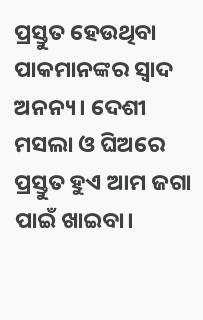ପ୍ରସ୍ତୁତ ହେଉଥିବା ପାକମାନଙ୍କର ସ୍ୱାଦ ଅନନ୍ୟ। ଦେଶୀ ମସଲା ଓ ଘିଅରେ ପ୍ରସ୍ତୁତ ହୁଏ ଆମ ଜଗା ପାଇଁ ଖାଇବା।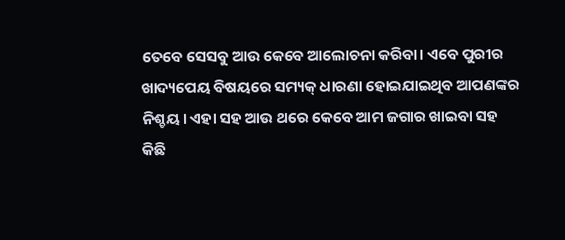ତେବେ ସେସବୁ ଆଉ କେବେ ଆଲୋଚନା କରିବା। ଏବେ ପୁରୀର ଖାଦ୍ୟପେୟ ବିଷୟରେ ସମ୍ୟକ୍ ଧାରଣା ହୋଇଯାଇଥିବ ଆପଣଙ୍କର ନିଶ୍ଚୟ। ଏହା ସହ ଆଉ ଥରେ କେବେ ଆମ ଜଗାର ଖାଇବା ସହ କିଛି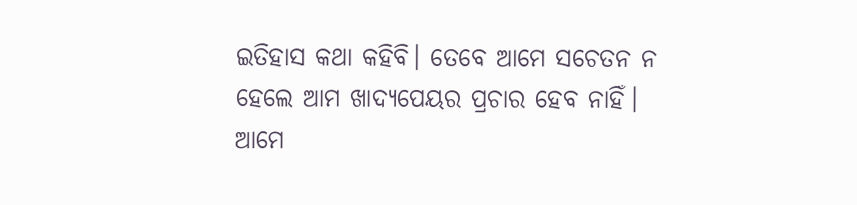ଇତିହାସ କଥା କହିବି। ତେବେ ଆମେ ସଚେତନ ନ ହେଲେ ଆମ ଖାଦ୍ୟପେୟର ପ୍ରଚାର ହେବ ନାହିଁ। ଆମେ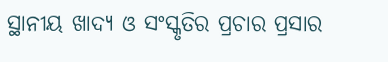ସ୍ଥାନୀୟ ଖାଦ୍ୟ ଓ ସଂସ୍କୃତିର ପ୍ରଚାର ପ୍ରସାର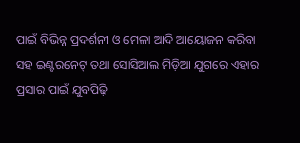ପାଇଁ ବିଭିନ୍ନ ପ୍ରଦର୍ଶନୀ ଓ ମେଳା ଆଦି ଆୟୋଜନ କରିବା ସହ ଇଣ୍ଟରନେଟ୍ ତଥା ସୋସିଆଲ ମିଡ଼ିଆ ଯୁଗରେ ଏହାର ପ୍ରସାର ପାଇଁ ଯୁବପିଢ଼ି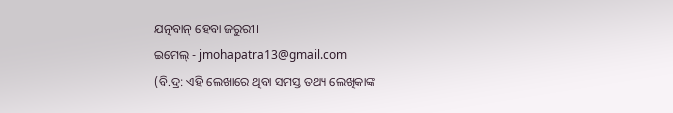ଯତ୍ନବାନ୍ ହେବା ଜରୁରୀ।
ଇମେଲ୍ - jmohapatra13@gmail.com
(ବି.ଦ୍ର: ଏହି ଲେଖାରେ ଥିବା ସମସ୍ତ ତଥ୍ୟ ଲେଖିକାଙ୍କ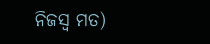ନିଜସ୍ୱ ମତ)